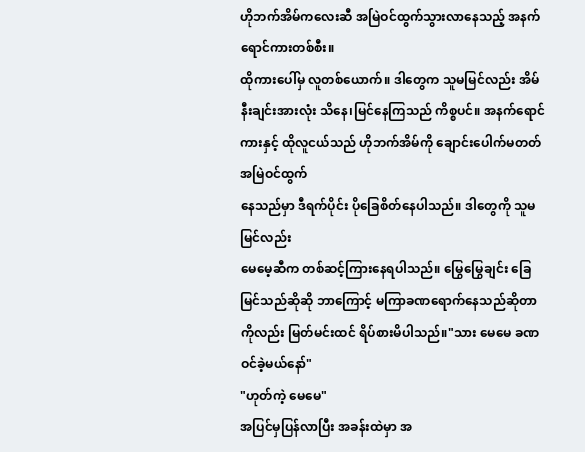ဟိုဘက်အိမ်ကလေးဆီ အမြဲဝင်ထွက်သွားလာနေသည့် အနက်ရောင်ကားတစ်စီး။
ထိုကားပေါ်မှ လူတစ်ယောက်။ ဒါတွေက သူမမြင်လည်း အိမ်နီးချင်းအားလုံး သိနေ၊မြင်နေကြသည် ကိစ္စပင်။ အနက်ရောင်ကားနှင့် ထိုလူငယ်သည် ဟိုဘက်အိမ်ကို ချောင်းပေါက်မတတ် အမြဲဝင်ထွက်
နေသည်မှာ ဒီရက်ပိုင်း ပိုခြေစိတ်နေပါသည်။ ဒါတွေကို သူမမြင်လည်း
မေမေ့ဆီက တစ်ဆင့်ကြားနေရပါသည်။ မြွေမြွေချင်း ခြေမြင်သည်ဆိုဆို ဘာကြောင့် မကြာခဏရောက်နေသည်ဆိုတာကိုလည်း မြတ်မင်းထင် ရိပ်စားမိပါသည်။"သား မေမေ ခဏဝင်ခဲ့မယ်နော်"
"ဟုတ်ကဲ့ မေမေ"
အပြင်မှပြန်လာပြီး အခန်းထဲမှာ အ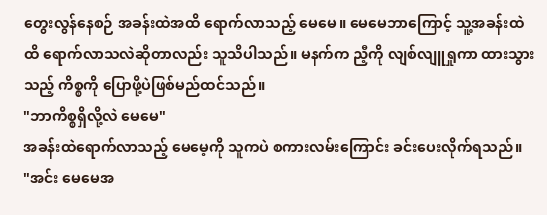တွေးလွန်နေစဉ် အခန်းထဲအထိ ရောက်လာသည့် မေမေ။ မေမေဘာကြောင့် သူ့အခန်းထဲထိ ရောက်လာသလဲဆိုတာလည်း သူသိပါသည်။ မနက်က ညီ့ကို လျစ်လျူရှုကာ ထားသွားသည့် ကိစ္စကို ပြောဖို့ပဲဖြစ်မည်ထင်သည်။
"ဘာကိစ္စရှိလို့လဲ မေမေ"
အခန်းထဲရောက်လာသည့် မေမေ့ကို သူကပဲ စကားလမ်းကြောင်း ခင်းပေးလိုက်ရသည်။
"အင်း မေမေအ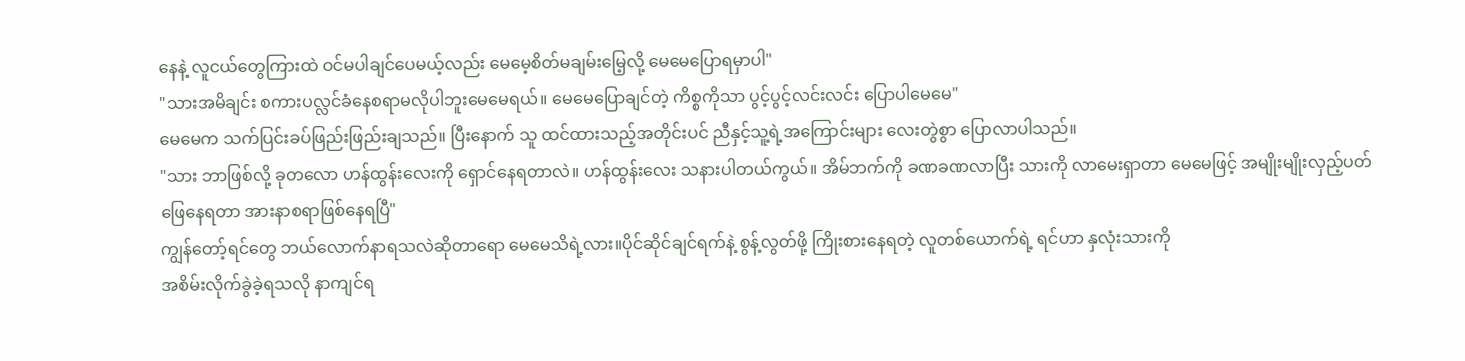နေနဲ့ လူငယ်တွေကြားထဲ ဝင်မပါချင်ပေမယ့်လည်း မေမေ့စိတ်မချမ်းမြေ့လို့ မေမေပြောရမှာပါ"
"သားအမိချင်း စကားပလ္လင်ခံနေစရာမလိုပါဘူးမေမေရယ်။ မေမေပြောချင်တဲ့ ကိစ္စကိုသာ ပွင့်ပွင့်လင်းလင်း ပြောပါမေမေ"
မေမေက သက်ပြင်းခပ်ဖြည်းဖြည်းချသည်။ ပြီးနောက် သူ ထင်ထားသည့်အတိုင်းပင် ညီနှင့်သူ့ရဲ့အကြောင်းများ လေးတွဲစွာ ပြောလာပါသည်။
"သား ဘာဖြစ်လို့ ခုတလော ဟန်ထွန်းလေးကို ရှောင်နေရတာလဲ။ ဟန်ထွန်းလေး သနားပါတယ်ကွယ်။ အိမ်ဘက်ကို ခဏခဏလာပြီး သားကို လာမေးရှာတာ မေမေဖြင့် အမျိုးမျိုးလှည့်ပတ်ဖြေနေရတာ အားနာစရာဖြစ်နေရပြီ"
ကျွန်တော့်ရင်တွေ ဘယ်လောက်နာရသလဲဆိုတာရော မေမေသိရဲ့လား။ပိုင်ဆိုင်ချင်ရက်နဲ့ စွန့်လွတ်ဖို့ ကြိုးစားနေရတဲ့ လူတစ်ယောက်ရဲ့ ရင်ဟာ နှလုံးသားကို
အစိမ်းလိုက်ခွဲခဲ့ရသလို နာကျင်ရ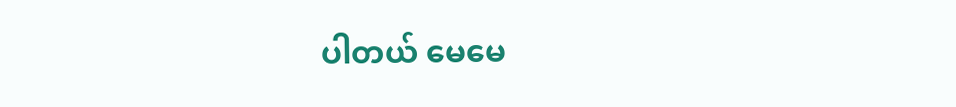ပါတယ် မေမေ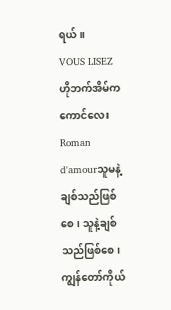ရယ်။
VOUS LISEZ
ဟိုဘက်အိမ်ကကောင်လေး
Roman d'amourသူမနဲ့ချစ်သည်ဖြစ်စေ၊ သူနဲ့ချစ်သည်ဖြစ်စေ၊ ကျွန်တော်ကိုယ်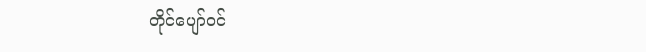တိုင်ပျော်ဝင်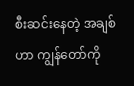စီးဆင်းနေတဲ့ အချစ်ဟာ ကျွန်တော်ကို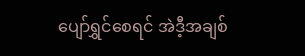ပျော်ရွှင်စေရင် အဲဒီ့အချစ်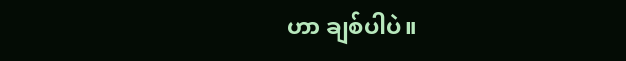ဟာ ချစ်ပါပဲ။